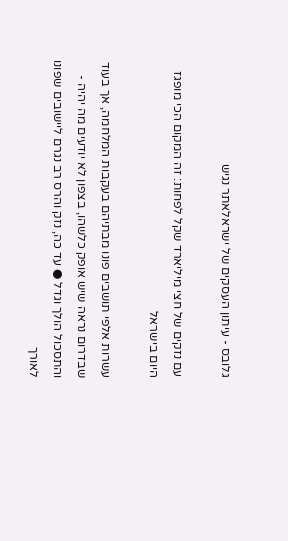גלובס - עיתון העסקים של ישראלאתר נגיש

עם נזקים של חצי מיליארד שקל לפחות: זה המקום הכי מופגז היום בישראל

עשרות אלפי תושבים פונו מבתיהם בעקבות המלחמה, אך בעוד שבדרום נראה שיש אופק כלשהו, בצפון לא יודעים מה יהיה - והתסכול הולך וגדל ● עד כה, נזק והרס רב נגרם ליישובים שפונו לאורך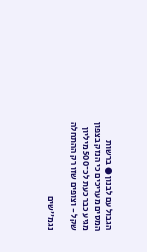הגבול עם לבנון ● ברשות המסים מעריכים כי הנזק בצפון מגיע כבר כעת לכ־500 מיליון שקל - וצופים שזו רק ההתחלה

נגמ''שים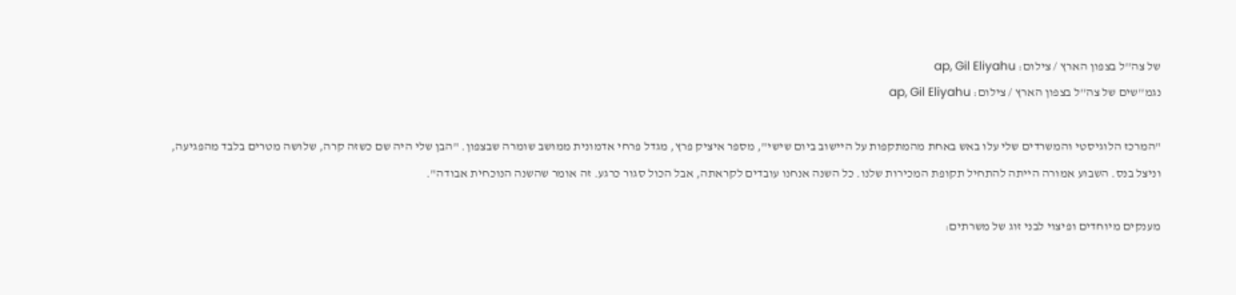של צה''ל בצפון הארץ / צילום: ap, Gil Eliyahu
נגמ''שים של צה''ל בצפון הארץ / צילום: ap, Gil Eliyahu

"המרכז הלוגיסטי והמשרדים שלי עלו באש באחת מהמתקפות על היישוב ביום שישי", מספר איציק פרץ, מגדל פרחי אדמונית ממושב שומרה שבצפון. "הבן שלי היה שם כשזה קרה, שלושה מטרים בלבד מהפגיעה, וניצל בנס. השבוע אמורה הייתה להתחיל תקופת המכירות שלנו. כל השנה אנחנו עובדים לקראתה, אבל הכול סגור כרגע. זה אומר שהשנה הנוכחית אבודה".

מענקים מיוחדים ופיצוי לבני זוג של משרתים: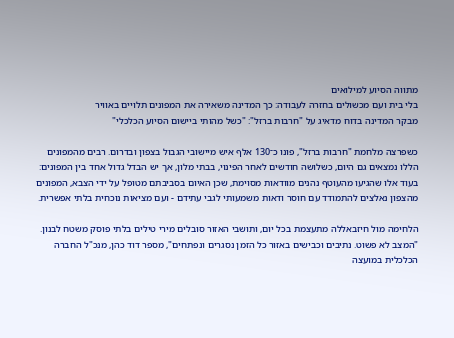מתווה הסיוע למילואים
בלי בית ועם מכשולים בחזרה לעבודה: כך המדינה משאירה את המפונים תלויים באוויר
מבקר המדינה בדוח מדאיג על "חרבות ברזל": "כשל מהותי ביישום הסיוע הכלכלי"

כשפרצה מלחמת "חרבות ברזל", פונו כ־130 אלף איש מיישובי הגבול בצפון ובדרום. רבים מהמפונים הללו נמצאים גם היום, כשלושה חודשים לאחר הפינוי, בבתי מלון, אך יש הבדל גדול אחד בין המפונים: בעוד אלו שהגיעו מהעוטף נהנים מוודאות מסוימת, שכן האיום בסביבתם מטופל על ידי הצבא, המפונים מהצפון נאלצים להתמודד עם חוסר ודאות משמעותי לגבי עתידם - ועם מציאות נוכחית בלתי אפשרית.

הלחימה מול חיזבאללה מתעצמת בכל יום, ותושבי האזור סובלים מירי טילים בלתי פוסק משטח לבנון. "המצב לא פשוט. נתיבים וכבישים באזור כל הזמן נסגרים ונפתחים", מספר דוד כהן, מנכ"ל החברה הכלכלית במועצה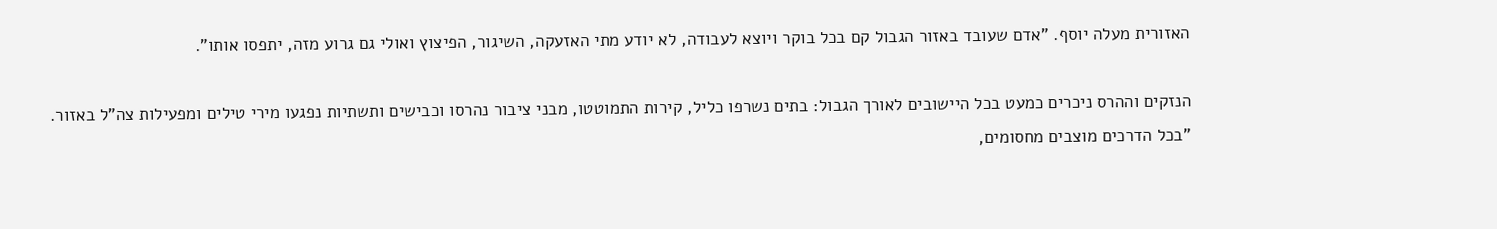האזורית מעלה יוסף. "אדם שעובד באזור הגבול קם בכל בוקר ויוצא לעבודה, לא יודע מתי האזעקה, השיגור, הפיצוץ ואולי גם גרוע מזה, יתפסו אותו".

הנזקים וההרס ניכרים כמעט בכל היישובים לאורך הגבול: בתים נשרפו כליל, קירות התמוטטו, מבני ציבור נהרסו וכבישים ותשתיות נפגעו מירי טילים ומפעילות צה"ל באזור. "בכל הדרכים מוצבים מחסומים,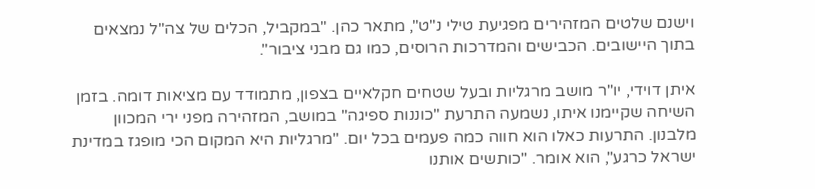וישנם שלטים המזהירים מפגיעת טילי נ"ט", מתאר כהן. "במקביל, הכלים של צה"ל נמצאים בתוך היישובים. הכבישים והמדרכות הרוסים, כמו גם מבני ציבור".

איתן דוידי, יו"ר מושב מרגליות ובעל שטחים חקלאיים בצפון, מתמודד עם מציאות דומה. בזמן השיחה שקיימנו איתו, נשמעה התרעת "כוננות ספיגה" במושב, המזהירה מפני ירי המכוון מלבנון. התרעות כאלו הוא חווה כמה פעמים בכל יום. "מרגליות היא המקום הכי מופגז במדינת ישראל כרגע", הוא אומר. "כותשים אותנו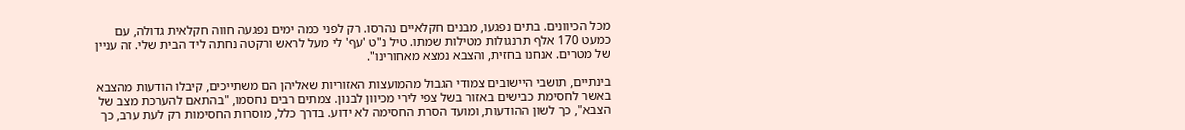מכל הכיוונים. בתים נפגעו, מבנים חקלאיים נהרסו. רק לפני כמה ימים נפגעה חווה חקלאית גדולה, עם כמעט 170 אלף תרנגולות מטילות שמתו. טיל נ"ט 'עף' לי מעל לראש ורקטה נחתה ליד הבית שלי. זה עניין של מטרים. אנחנו בחזית, והצבא נמצא מאחורינו".

בינתיים, תושבי היישובים צמודי הגבול מהמועצות האזוריות שאליהן הם משתייכים, קיבלו הודעות מהצבא באשר לחסימת כבישים באזור בשל צפי לירי מכיוון לבנון. צמתים רבים נחסמו, "בהתאם להערכת מצב של הצבא", כך לשון ההודעות, ומועד הסרת החסימה לא ידוע. בדרך כלל, מוסרות החסימות רק לעת ערב, כך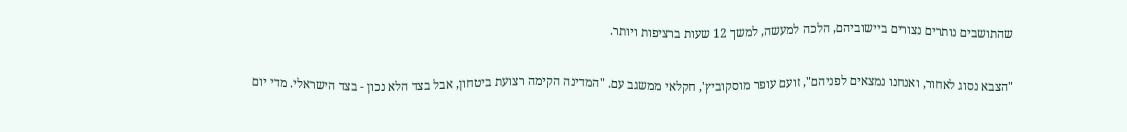שהתושבים נותרים נצורים ביישוביהם, הלכה למעשה, למשך 12 שעות ברציפות ויותר.

"הצבא נסוג לאחור, ואנחנו נמצאים לפניהם", זועם עופר מוסקוביץ', חקלאי ממשגב עם. "המדינה הקימה רצועת ביטחון, אבל בצד הלא נכון - בצד הישראלי. מדי יום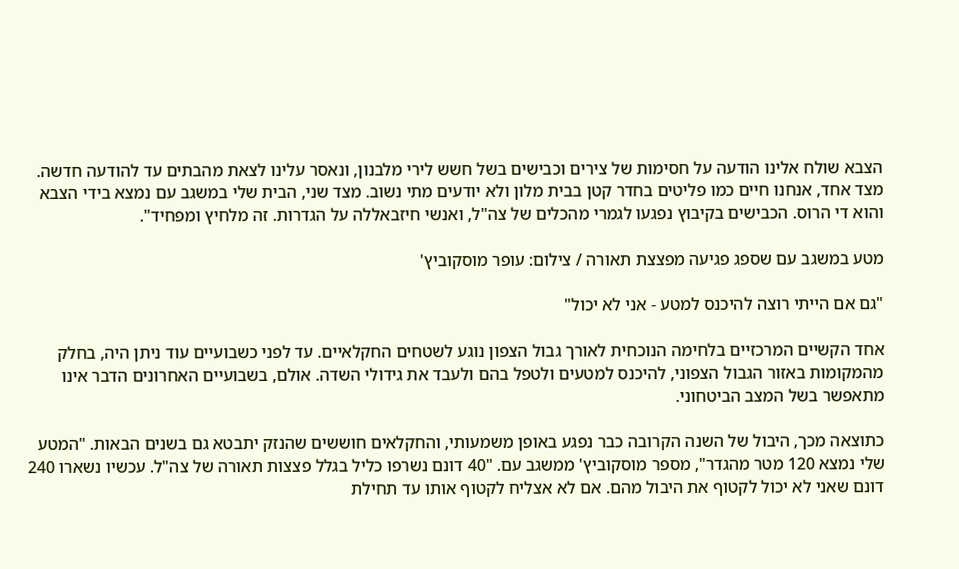הצבא שולח אלינו הודעה על חסימות של צירים וכבישים בשל חשש לירי מלבנון, ונאסר עלינו לצאת מהבתים עד להודעה חדשה. מצד אחד, אנחנו חיים כמו פליטים בחדר קטן בבית מלון ולא יודעים מתי נשוב. מצד שני, הבית שלי במשגב עם נמצא בידי הצבא והוא די הרוס. הכבישים בקיבוץ נפגעו לגמרי מהכלים של צה"ל, ואנשי חיזבאללה על הגדרות. זה מלחיץ ומפחיד".

מטע במשגב עם שספג פגיעה מפצצת תאורה / צילום: עופר מוסקוביץ'

"גם אם הייתי רוצה להיכנס למטע - אני לא יכול"

אחד הקשיים המרכזיים בלחימה הנוכחית לאורך גבול הצפון נוגע לשטחים החקלאיים. עד לפני כשבועיים עוד ניתן היה, בחלק מהמקומות באזור הגבול הצפוני, להיכנס למטעים ולטפל בהם ולעבד את גידולי השדה. אולם, בשבועיים האחרונים הדבר אינו מתאפשר בשל המצב הביטחוני.

כתוצאה מכך, היבול של השנה הקרובה כבר נפגע באופן משמעותי, והחקלאים חוששים שהנזק יתבטא גם בשנים הבאות. "המטע שלי נמצא 120 מטר מהגדר", מספר מוסקוביץ' ממשגב עם. "40 דונם נשרפו כליל בגלל פצצות תאורה של צה"ל. עכשיו נשארו 240 דונם שאני לא יכול לקטוף את היבול מהם. אם לא אצליח לקטוף אותו עד תחילת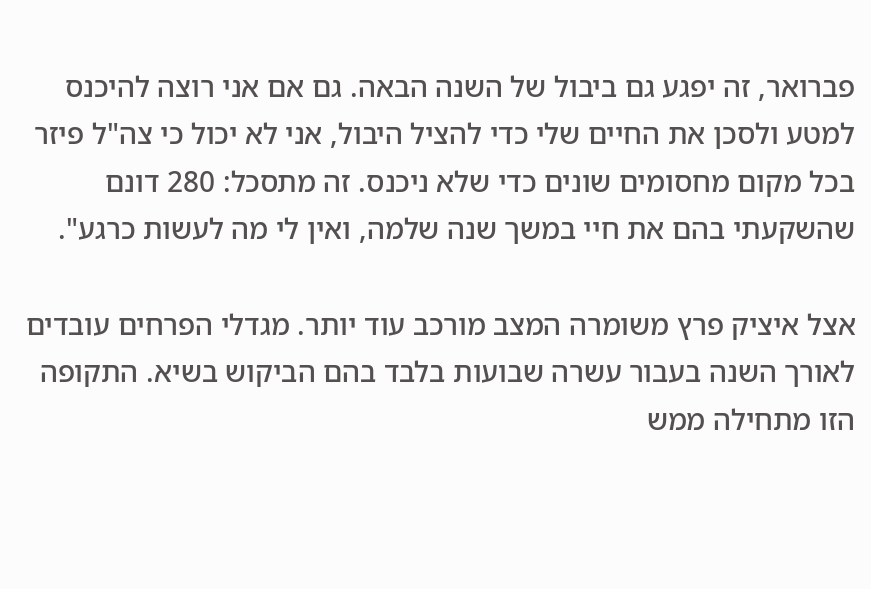פברואר, זה יפגע גם ביבול של השנה הבאה. גם אם אני רוצה להיכנס למטע ולסכן את החיים שלי כדי להציל היבול, אני לא יכול כי צה"ל פיזר בכל מקום מחסומים שונים כדי שלא ניכנס. זה מתסכל: 280 דונם שהשקעתי בהם את חיי במשך שנה שלמה, ואין לי מה לעשות כרגע".

אצל איציק פרץ משומרה המצב מורכב עוד יותר. מגדלי הפרחים עובדים לאורך השנה בעבור עשרה שבועות בלבד בהם הביקוש בשיא. התקופה הזו מתחילה ממש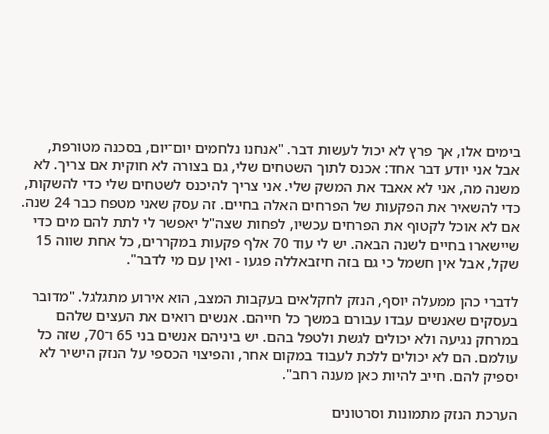בימים אלו, אך פרץ לא יכול לעשות דבר. "אנחנו נלחמים יום־יום, בסכנה מטורפת, אבל אני יודע דבר אחד: אכנס לתוך השטחים שלי, גם בצורה לא חוקית אם צריך. לא משנה מה, אני לא אאבד את המשק שלי. אני צריך להיכנס לשטחים שלי כדי להשקות, כדי להשאיר את הפקעות של הפרחים האלה בחיים. זה עסק שאני מטפח כבר 24 שנה. אם לא אוכל לקטוף את הפרחים עכשיו, לפחות שצה"ל יאפשר לי לתת להם מים כדי שיישארו בחיים לשנה הבאה. יש לי עוד 70 אלף פקעות במקררים, כל אחת שווה 15 שקל, אבל אין חשמל כי גם בזה חיזבאללה פגעו - ואין עם מי לדבר".

לדברי כהן ממעלה יוסף, הנזק לחקלאים בעקבות המצב, הוא אירוע מתגלגל. "מדובר בעסקים שאנשים עבדו עבורם במשך כל חייהם. אנשים רואים את העצים שלהם במרחק נגיעה ולא יכולים לגשת ולטפל בהם. יש ביניהם אנשים בני 65 ו־70, שזה כל עולמם. הם לא יכולים ללכת לעבוד במקום אחר, והפיצוי הכספי על הנזק הישיר לא יספיק להם. חייב להיות כאן מענה רחב".

הערכת הנזק מתמונות וסרטונים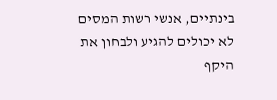בינתיים, אנשי רשות המסים לא יכולים להגיע ולבחון את היקף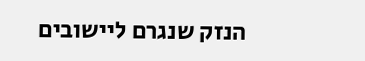הנזק שנגרם ליישובים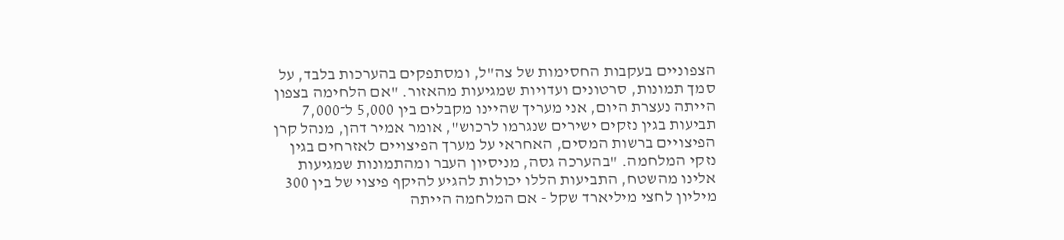הצפוניים בעקבות החסימות של צה"ל, ומסתפקים בהערכות בלבד, על סמך תמונות, סרטונים ועדויות שמגיעות מהאזור. "אם הלחימה בצפון הייתה נעצרת היום, אני מעריך שהיינו מקבלים בין 5,000 ל־7,000 תביעות בגין נזקים ישירים שנגרמו לרכוש", אומר אמיר דהן, מנהל קרן הפיצויים ברשות המסים, האחראי על מערך הפיצויים לאזרחים בגין נזקי המלחמה. "בהערכה גסה, מניסיון העבר ומהתמונות שמגיעות אלינו מהשטח, התביעות הללו יכולות להגיע להיקף פיצוי של בין 300 מיליון לחצי מיליארד שקל - אם המלחמה הייתה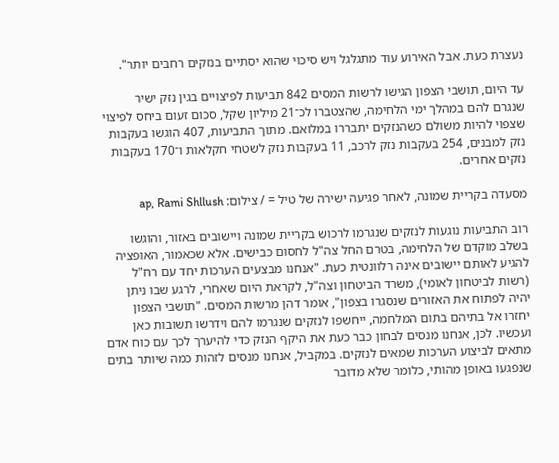נעצרת כעת. אבל האירוע עוד מתגלגל ויש סיכוי שהוא יסתיים בנזקים רחבים יותר".

עד היום, תושבי הצפון הגישו לרשות המסים 842 תביעות לפיצויים בגין נזק ישיר שנגרם להם במהלך ימי הלחימה, שהצטברו לכ־21 מיליון שקל, סכום זעום ביחס לפיצוי שצפוי להיות משולם כשהנזקים יתבררו במלואם. מתוך התביעות, 407 הוגשו בעקבות נזק למבנים, 254 בעקבות נזק לרכב, 11 בעקבות נזק לשטחי חקלאות ו־170 בעקבות נזקים אחרים.

מסעדה בקריית שמונה, לאחר פגיעה ישירה של טיל = / צילום: ap, Rami Shllush

רוב התביעות נוגעות לנזקים שנגרמו לרכוש בקריית שמונה ויישובים באזור, והוגשו בשלב מוקדם של הלחימה, בטרם החל צה"ל לחסום כבישים. אלא שכאמור, האופציה להגיע לאותם יישובים אינה רלוונטית כעת. "אנחנו מבצעים הערכות יחד עם רח"ל (רשות לביטחון לאומי), משרד הביטחון וצה"ל, לקראת היום שאחרי, לרגע שבו ניתן יהיה לפתוח את האזורים שנסגרו בצפון", אומר דהן מרשות המסים. "תושבי הצפון יחזרו אל בתיהם בתום המלחמה, ייחשפו לנזקים שנגרמו להם וידרשו תשובות כאן ועכשיו. לכן, אנחנו מנסים לבחון כבר כעת את היקף הנזק כדי להיערך לכך עם כוח אדם מתאים לביצוע הערכות שמאים לנזקים. במקביל, אנחנו מנסים לזהות כמה שיותר בתים שנפגעו באופן מהותי, כלומר שלא מדובר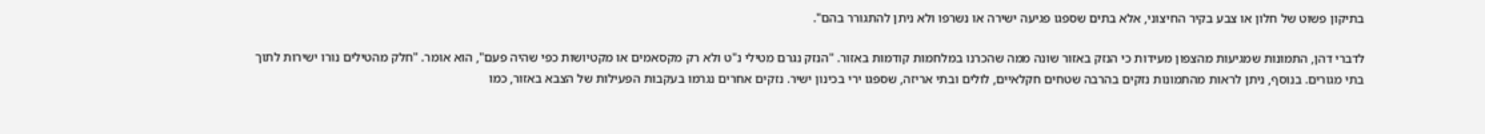בתיקון פשוט של חלון או צבע בקיר החיצוני, אלא בתים שספגו פגיעה ישירה או נשרפו ולא ניתן להתגורר בהם".

לדברי דהן, התמונות שמגיעות מהצפון מעידות כי הנזק באזור שונה ממה שהכרנו במלחמות קודמות באזור. "הנזק נגרם מטילי נ"ט ולא רק מקסאמים או מקטיושות כפי שהיה פעם", הוא אומר. "חלק מהטילים נורו ישירות לתוך בתי מגורים. בנוסף, ניתן לראות מהתמונות נזקים בהרבה שטחים חקלאיים, לולים ובתי אריזה, שספגו ירי בכינון ישיר. נזקים אחרים נגרמו בעקבות הפעילות של הצבא באזור, כמו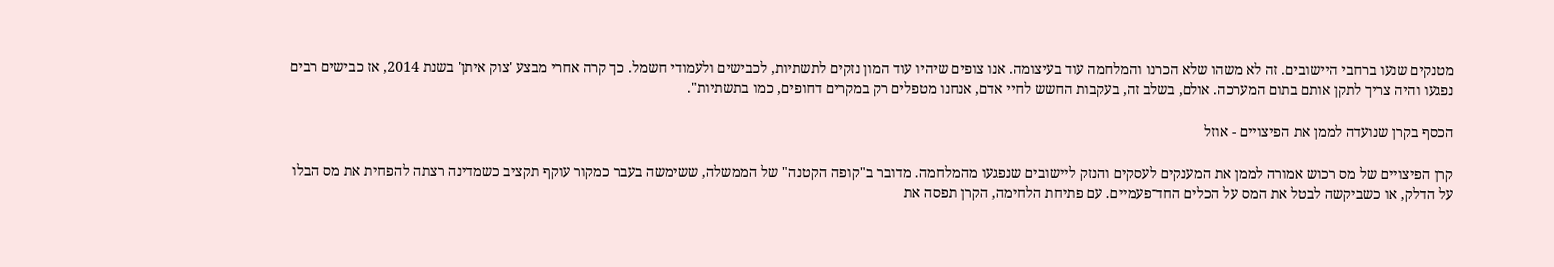מטנקים שנעו ברחבי היישובים. זה לא משהו שלא הכרנו והמלחמה עוד בעיצומה. אנו צופים שיהיו עוד המון נזקים לתשתיות, לכבישים ולעמודי חשמל. כך קרה אחרי מבצע 'צוק איתן' בשנת 2014, אז כבישים רבים נפגעו והיה צריך לתקן אותם בתום המערכה. אולם, בשלב זה, בעקבות החשש לחיי אדם, אנחנו מטפלים רק במקרים דחופים, כמו בתשתיות".

הכסף בקרן שנועדה לממן את הפיצויים - אוזל

קרן הפיצויים של מס רכוש אמורה לממן את המענקים לעסקים והנזק ליישובים שנפגעו מהמלחמה. מדובר ב"קופה הקטנה" של הממשלה, ששימשה בעבר כמקור עוקף תקציב כשמדינה רצתה להפחית את מס הבלו על הדלק, או כשביקשה לבטל את המס על הכלים החד־פעמיים. עם פתיחת הלחימה, הקרן תפסה את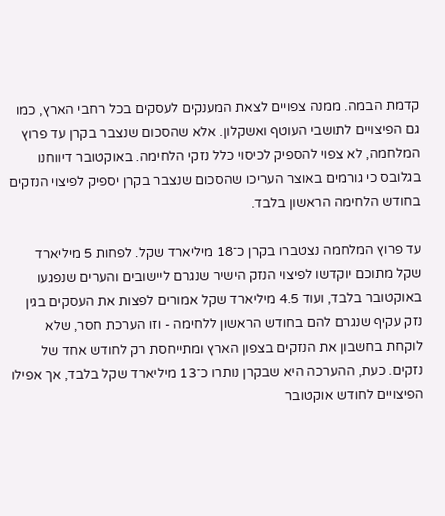קדמת הבמה. ממנה צפויים לצאת המענקים לעסקים בכל רחבי הארץ, כמו גם הפיצויים לתושבי העוטף ואשקלון. אלא שהסכום שנצבר בקרן עד פרוץ המלחמה, לא צפוי להספיק לכיסוי כלל נזקי הלחימה. באוקטובר דיווחנו בגלובס כי גורמים באוצר העריכו שהסכום שנצבר בקרן יספיק לפיצוי הנזקים בחודש הלחימה הראשון בלבד.

עד פרוץ המלחמה נצטברו בקרן כ־18 מיליארד שקל. לפחות 5 מיליארד שקל מתוכם יוקדשו לפיצוי הנזק הישיר שנגרם ליישובים והערים שנפגעו באוקטובר בלבד, ועוד 4.5 מיליארד שקל אמורים לפצות את העסקים בגין נזק עקיף שנגרם להם בחודש הראשון ללחימה - וזו הערכת חסר, שלא לוקחת בחשבון את הנזקים בצפון הארץ ומתייחסת רק לחודש אחד של נזקים. כעת, ההערכה היא שבקרן נותרו כ־13 מיליארד שקל בלבד, אך אפילו הפיצויים לחודש אוקטובר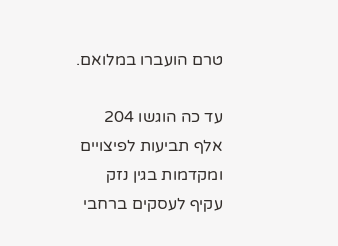טרם הועברו במלואם.

עד כה הוגשו 204 אלף תביעות לפיצויים ומקדמות בגין נזק עקיף לעסקים ברחבי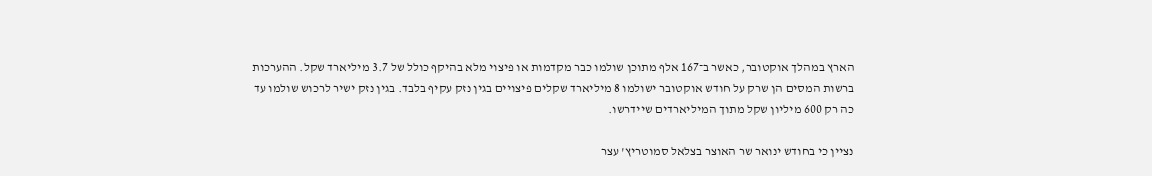הארץ במהלך אוקטובר, כאשר ב־167 אלף מתוכן שולמו כבר מקדמות או פיצוי מלא בהיקף כולל של 3.7 מיליארד שקל. ההערכות ברשות המסים הן שרק על חודש אוקטובר ישולמו 8 מיליארד שקלים פיצויים בגין נזק עקיף בלבד. בגין נזק ישיר לרכוש שולמו עד כה רק 600 מיליון שקל מתוך המיליארדים שיידרשו.

נציין כי בחודש ינואר שר האוצר בצלאל סמוטריץ' עצר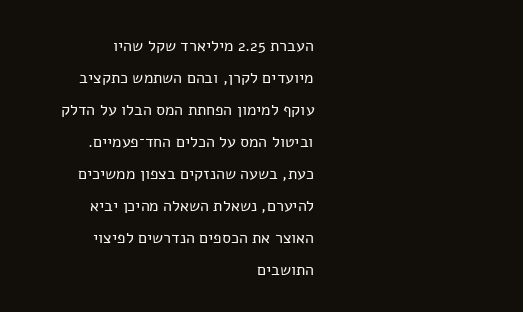העברת 2.25 מיליארד שקל שהיו מיועדים לקרן, ובהם השתמש כתקציב עוקף למימון הפחתת המס הבלו על הדלק וביטול המס על הכלים החד־פעמיים. כעת, בשעה שהנזקים בצפון ממשיכים להיערם, נשאלת השאלה מהיכן יביא האוצר את הכספים הנדרשים לפיצוי התושבים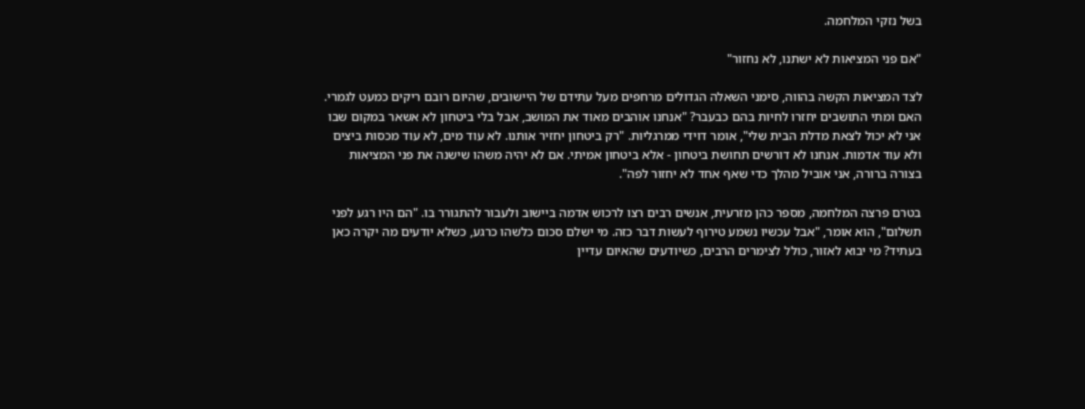בשל נזקי המלחמה.

"אם פני המציאות לא ישתנו, לא נחזור"

לצד המציאות הקשה בהווה, סימני השאלה הגדולים מרחפים מעל עתידם של היישובים, שהיום רובם ריקים כמעט לגמרי. האם ומתי התושבים יחזרו לחיות בהם כבעבר? "אנחנו אוהבים מאוד את המושב, אבל בלי ביטחון לא אשאר במקום שבו אני לא יכול לצאת מדלת הבית שלי", אומר דוידי ממרגליות. "רק ביטחון יחזיר אותנו. לא עוד מים, לא עוד מכסות ביצים ולא עוד אדמות. אנחנו לא דורשים תחושת ביטחון - אלא ביטחון אמיתי. אם לא יהיה משהו שישנה את פני המציאות בצורה ברורה, אני אוביל מהלך כדי שאף אחד לא יחזור לפה".

בטרם פרצה המלחמה, מספר כהן מזרעית, אנשים רבים רצו לרכוש אדמה ביישוב ולעבור להתגורר בו. "הם היו רגע לפני תשלום", הוא אומר, "אבל עכשיו נשמע טירוף לעשות דבר כזה. מי ישלם סכום כלשהו כרגע, כשלא יודעים מה יקרה כאן בעתיד? מי יבוא לאזור, כולל לצימרים הרבים, כשיודעים שהאיום עדיין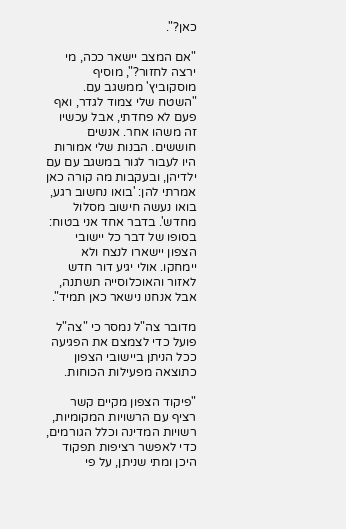כאן?".

"אם המצב יישאר ככה, מי ירצה לחזור?", מוסיף מוסקוביץ' ממשגב עם. "השטח שלי צמוד לגדר, ואף פעם לא פחדתי, אבל עכשיו זה משהו אחר. אנשים חוששים. הבנות שלי אמורות היו לעבור לגור במשגב עם עם ילדיהן, ובעקבות מה קורה כאן אמרתי להן: 'בואו נחשוב רגע, בואו נעשה חישוב מסלול מחדש'. בדבר אחד אני בטוח: בסופו של דבר כל יישובי הצפון יישארו לנצח ולא יימחקו. אולי יגיע דור חדש לאזור והאוכלוסייה תשתנה, אבל אנחנו נישאר כאן תמיד".

מדובר צה"ל נמסר כי "צה"ל פועל כדי לצמצם את הפגיעה ככל הניתן ביישובי הצפון כתוצאה מפעילות הכוחות.

"פיקוד הצפון מקיים קשר רציף עם הרשויות המקומיות, רשויות המדינה וכלל הגורמים, כדי לאפשר רציפות תפקוד היכן ומתי שניתן, על פי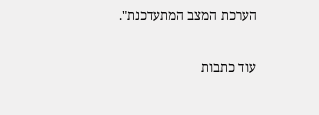הערכת המצב המתעדכנת".

עוד כתבות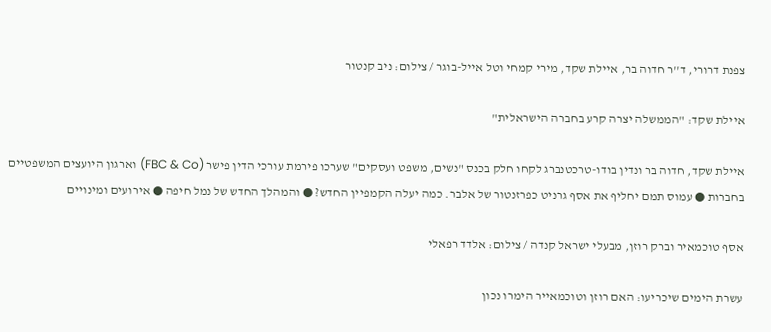צפנת דרורי, ד''ר חדוה בר, איילת שקד, מירי קמחי וטל אייל-בוגר / צילום: ניב קנטור

איילת שקד: "הממשלה יצרה קרע בחברה הישראלית"

איילת שקד, חדוה בר ונדין בודו-טרכטנברג לקחו חלק בכנס "נשים, משפט ועסקים" שערכו פירמת עורכי הדין פישר (FBC & Co) וארגון היועצים המשפטיים בחברות ● עמוס תמם יחליף את אסף גרניט כפרזנטור של אלבר. כמה יעלה הקמפיין החדש? ● והמהלך החדש של נמל חיפה ● אירועים ומינויים

אסף טוכמאיר וברק רוזן, מבעלי ישראל קנדה / צילום: אלדד רפאלי

עשרת הימים שיכריעו: האם רוזן וטוכמאייר הימרו נכון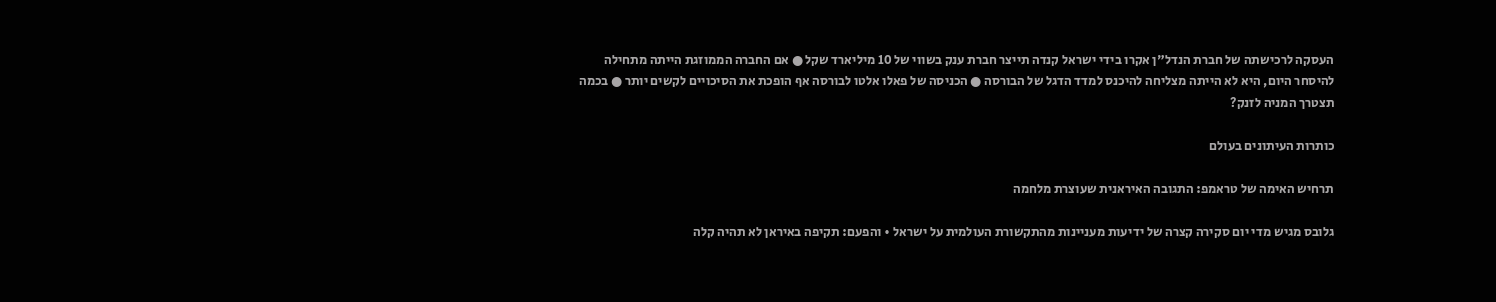העסקה לרכישתה של חברת הנדל"ן אקרו בידי ישראל קנדה תייצר חברת ענק בשווי של 10 מיליארד שקל ● אם החברה הממוזגת הייתה מתחילה להיסחר היום, היא לא הייתה מצליחה להיכנס למדד הדגל של הבורסה ● הכניסה של פאלו אלטו לבורסה אף הופכת את הסיכויים לקשים יותר ● בכמה תצטרך המניה לזנק?

כותרות העיתונים בעולם

תרחיש האימה של טראמפ: התגובה האיראנית שעוצרת מלחמה

גלובס מגיש מדי יום סקירה קצרה של ידיעות מעניינות מהתקשורת העולמית על ישראל • והפעם: תקיפה באיראן לא תהיה קלה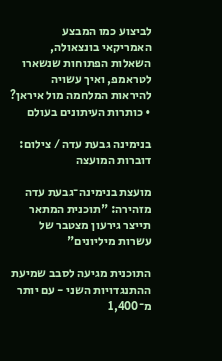לביצוע כמו המבצע האמריקאי בונצאולה, השאלות הפתוחות שנשארו לטראמפ, ואיך עשויה להיראות המלחמה מול איראן? • כותרות העיתונים בעולם

בנימינה גבעת עדה / צילום: דוברות המועצה

מועצת בנימינה־גבעת עדה מזהירה: "תוכנית המתאר תייצר גירעון מצטבר של עשרות מיליונים"

התוכנית מגיעה לסבב שמיעת ההתנגדויות השני - עם יותר מ־1,400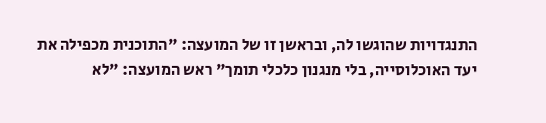התנגדויות שהוגשו לה, ובראשן זו של המועצה: "התוכנית מכפילה את יעד האוכלוסייה, בלי מנגנון כלכלי תומך" ראש המועצה: "לא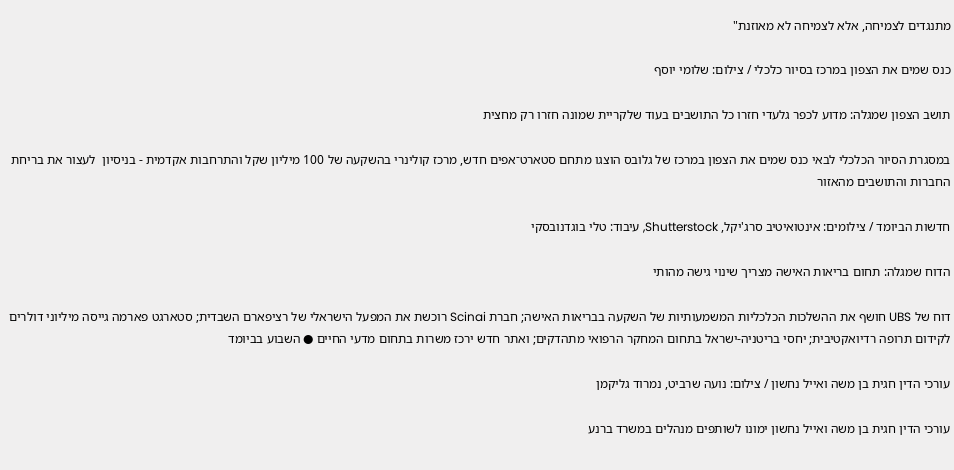מתנגדים לצמיחה, אלא לצמיחה לא מאוזנת"

כנס שמים את הצפון במרכז בסיור כלכלי / צילום: שלומי יוסף

תושב הצפון שמגלה: מדוע לכפר גלעדי חזרו כל התושבים בעוד שלקריית שמונה חזרו רק מחצית

במסגרת הסיור הכלכלי לבאי כנס שמים את הצפון במרכז של גלובס הוצגו מתחם סטארט־אפים חדש, מרכז קולינרי בהשקעה של 100 מיליון שקל והתרחבות אקדמית - בניסיון  לעצור את בריחת החברות והתושבים מהאזור

חדשות הביומד / צילומים: אינטואיטיב סרג'יקל, Shutterstock, עיבוד: טלי בוגדנובסקי

הדוח שמגלה: תחום בריאות האישה מצריך שינוי גישה מהותי

דוח של UBS חושף את ההשלכות הכלכליות המשמעותיות של השקעה בבריאות האישה; חברת Scinai רוכשת את המפעל הישראלי של רציפארם השבדית; סטארגט פארמה גייסה מיליוני דולרים לקידום תרופה רדיואקטיבית; יחסי בריטניה-ישראל בתחום המחקר הרפואי מתהדקים; ואתר חדש ירכז משרות בתחום מדעי החיים ● השבוע בביומד

עורכי הדין חגית בן משה ואייל נחשון / צילום: נועה שרביט, נמרוד גליקמן

עורכי הדין חגית בן משה ואייל נחשון ימונו לשותפים מנהלים במשרד ברנע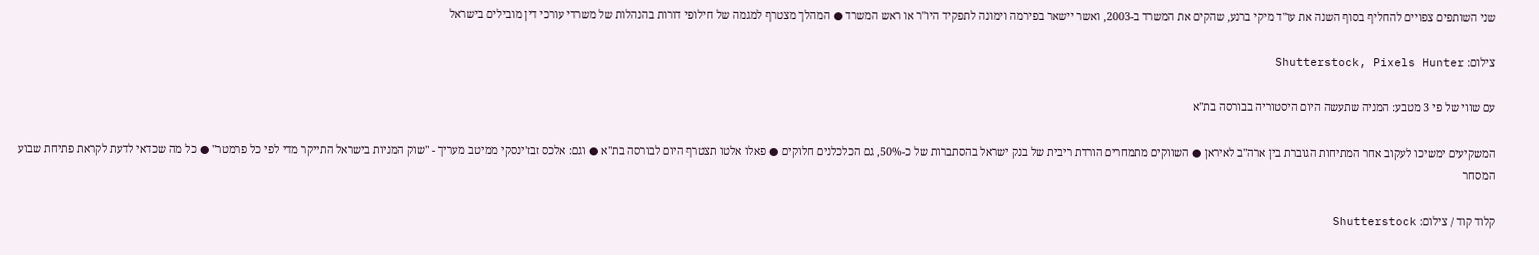שני השותפים צפויים להחליף בסוף השנה את עו"ד מיקי ברנע, שהקים את המשרד ב-2003, ואשר יישאר בפירמה וימונה לתפקיד היו"ר או ראש המשרד ● המהלך מצטרף למגמה של חילופי דורות בהנהלות של משרדי עורכי דין מובילים בישראל

צילום: Shutterstock, Pixels Hunter

עם שווי של פי 3 מטבע: המניה שתעשה היום היסטוריה בבורסה בת"א

המשקיעים ימשיכו לעקוב אחר המתיחות הגוברת בין ארה"ב לאיראן ● השווקים מתמחרים הורדת ריבית של בנק ישראל בהסתברות של כ-50%, גם הכלכלנים חלוקים ● פאלו אלטו תצטרף היום לבורסה בת"א ● וגם: אלכס זבז'ינסקי ממיטב מעריך - "שוק המניות בישראל התייקר מדי לפי כל פרמטר" ● כל מה שכדאי לדעת לקראת פתיחת שבוע המסחר

קלוד קוד / צילום: Shutterstock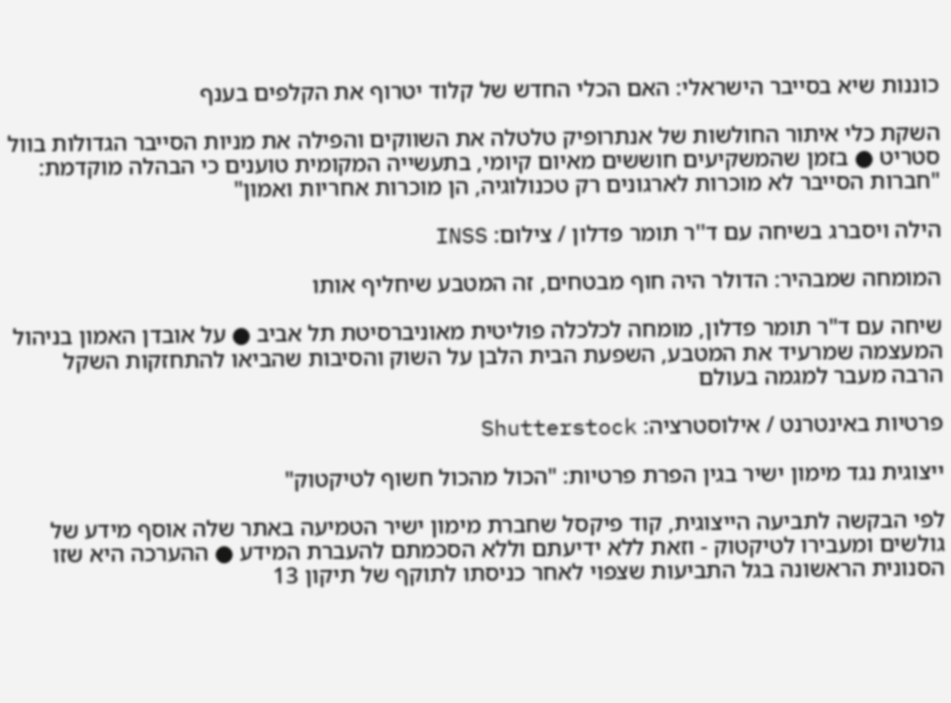כוננות שיא בסייבר הישראלי: האם הכלי החדש של קלוד יטרוף את הקלפים בענף

השקת כלי איתור החולשות של אנתרופיק טלטלה את השווקים והפילה את מניות הסייבר הגדולות בוול סטריט ● בזמן שהמשקיעים חוששים מאיום קיומי, בתעשייה המקומית טוענים כי הבהלה מוקדמת: "חברות הסייבר לא מוכרות לארגונים רק טכנולוגיה, הן מוכרות אחריות ואמון"

הילה ויסברג בשיחה עם ד''ר תומר פדלון / צילום: INSS

המומחה שמבהיר: הדולר היה חוף מבטחים, זה המטבע שיחליף אותו

שיחה עם ד"ר תומר פדלון, מומחה לכלכלה פוליטית מאוניברסיטת תל אביב ● על אובדן האמון בניהול המעצמה שמרעיד את המטבע, השפעת הבית הלבן על השוק והסיבות שהביאו להתחזקות השקל הרבה מעבר למגמה בעולם

פרטיות באינטרנט / אילוסטרציה: Shutterstock

ייצוגית נגד מימון ישיר בגין הפרת פרטיות: "הכול מהכול חשוף לטיקטוק"

לפי הבקשה לתביעה הייצוגית, קוד פיקסל שחברת מימון ישיר הטמיעה באתר שלה אוסף מידע של גולשים ומעבירו לטיקטוק - וזאת ללא ידיעתם וללא הסכמתם להעברת המידע ● ההערכה היא שזו הסנונית הראשונה בגל התביעות שצפוי לאחר כניסתו לתוקף של תיקון 13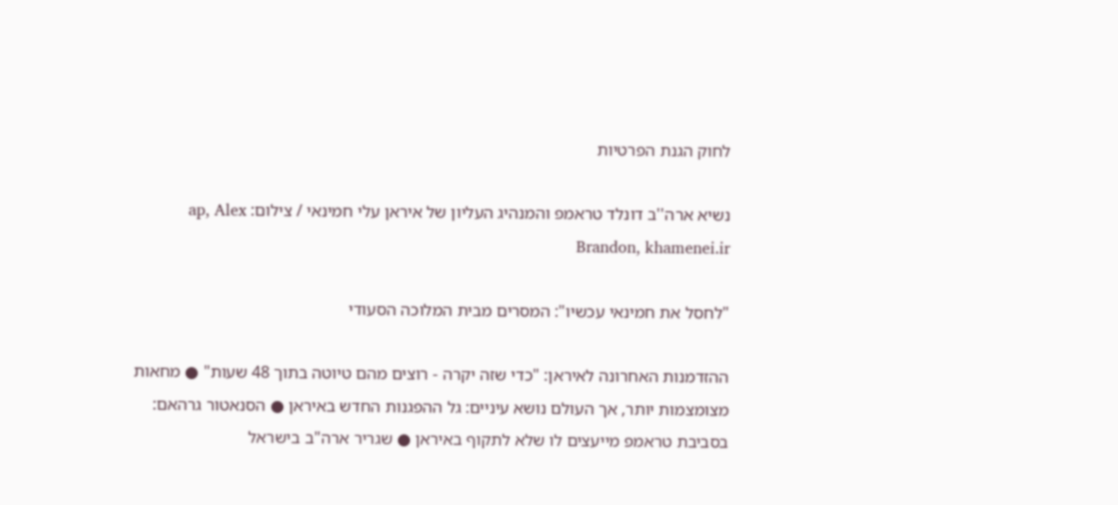לחוק הגנת הפרטיות

נשיא ארה''ב דונלד טראמפ והמנהיג העליון של איראן עלי חמינאי / צילום: ap, Alex Brandon, khamenei.ir

"לחסל את חמינאי עכשיו": המסרים מבית המלוכה הסעודי

ההזדמנות האחרונה לאיראן: "כדי שזה יקרה - רוצים מהם טיוטה בתוך 48 שעות" ● מחאות מצומצמות יותר, אך העולם נושא עיניים: גל ההפגנות החדש באיראן ● הסנאטור גרהאם: בסביבת טראמפ מייעצים לו שלא לתקוף באיראן ● שגריר ארה"ב בישראל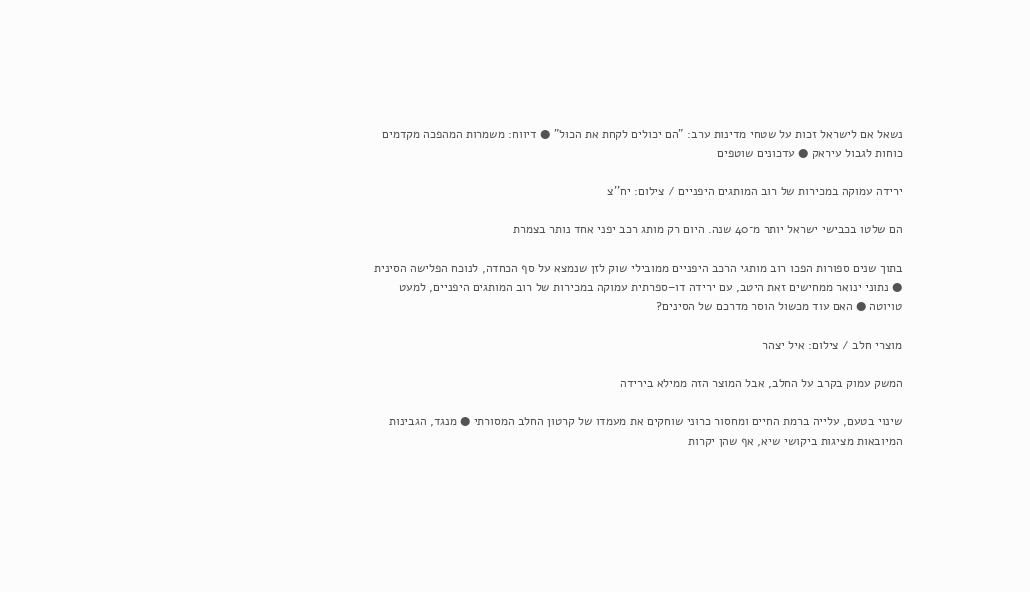נשאל אם לישראל זכות על שטחי מדינות ערב: "הם יכולים לקחת את הכול" ● דיווח: משמרות המהפכה מקדמים כוחות לגבול עיראק ● עדכונים שוטפים

ירידה עמוקה במכירות של רוב המותגים היפניים / צילום: יח''צ

הם שלטו בכבישי ישראל יותר מ־40 שנה. היום רק מותג רכב יפני אחד נותר בצמרת

בתוך שנים ספורות הפכו רוב מותגי הרכב היפניים ממובילי שוק לזן שנמצא על סף הכחדה, לנוכח הפלישה הסינית ● נתוני ינואר ממחישים זאת היטב, עם ירידה דו–ספרתית עמוקה במכירות של רוב המותגים היפניים, למעט טויוטה ● האם עוד מכשול הוסר מדרכם של הסינים?

מוצרי חלב / צילום: איל יצהר

המשק עמוק בקרב על החלב, אבל המוצר הזה ממילא בירידה

שינוי בטעם, עלייה ברמת החיים ומחסור כרוני שוחקים את מעמדו של קרטון החלב המסורתי ● מנגד, הגבינות המיובאות מציגות ביקושי שיא, אף שהן יקרות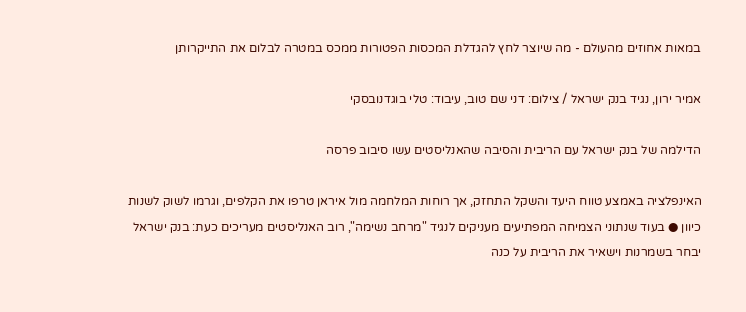במאות אחוזים מהעולם - מה שיוצר לחץ להגדלת המכסות הפטורות ממכס במטרה לבלום את התייקרותן

אמיר ירון, נגיד בנק ישראל / צילום: דני שם טוב, עיבוד: טלי בוגדנובסקי

הדילמה של בנק ישראל עם הריבית והסיבה שהאנליסטים עשו סיבוב פרסה

האינפלציה באמצע טווח היעד והשקל התחזק, אך רוחות המלחמה מול איראן טרפו את הקלפים, וגרמו לשוק לשנות כיוון ● בעוד שנתוני הצמיחה המפתיעים מעניקים לנגיד "מרחב נשימה", רוב האנליסטים מעריכים כעת: בנק ישראל יבחר בשמרנות וישאיר את הריבית על כנה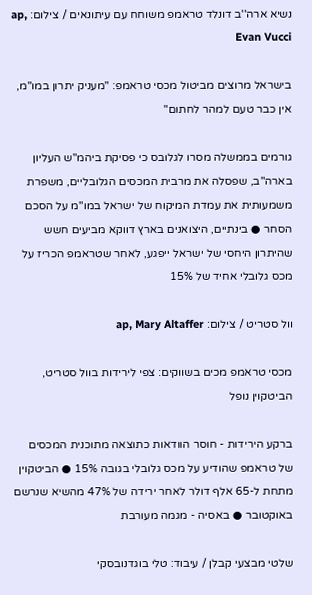נשיא ארה''ב דונלד טראמפ משוחח עם עיתונאים / צילום: ap, Evan Vucci

בישראל מרוצים מביטול מכסי טראמפ: "מעניק יתרון במו"מ, אין כבר טעם למהר לחתום"

גורמים בממשלה מסרו לגלובס כי פסיקת ביהמ"ש העליון בארה"ב, שפסלה את מרבית המכסים הגלובליים, משפרת משמעותית את עמדת המיקוח של ישראל במו"מ על הסכם הסחר ● בינתיים, היצואנים בארץ דווקא מביעים חשש שהיתרון היחסי של ישראל ייפגע, לאחר שטראמפ הכריז על מכס גלובלי אחיד של 15%

וול סטריט / צילום: ap, Mary Altaffer

מכסי טראמפ מכים בשווקים: צפי לירידות בוול סטריט, הביטקוין נופל

ברקע הירידות - חוסר הוודאות כתוצאה מתוכנית המכסים של טראמפ שהודיע על מכס גלובלי בגובה 15% ● הביטקוין מתחת ל-65 אלף דולר לאחר ירידה של 47% מהשיא שנרשם באוקטובר ● באסיה - מגמה מעורבת

שלטי מבצעי קבלן / עיבוד: טלי בוגדנובסקי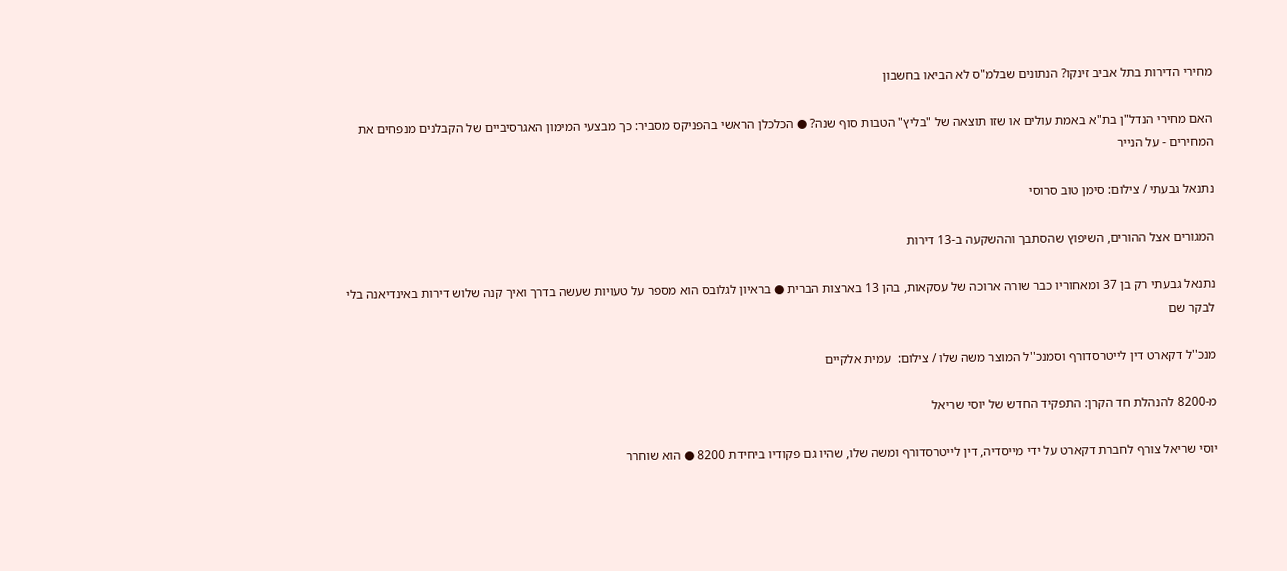מחירי הדירות בתל אביב זינקו? הנתונים שבלמ"ס לא הביאו בחשבון

האם מחירי הנדל"ן בת"א באמת עולים או שזו תוצאה של "בליץ" הטבות סוף שנה? ● הכלכלן הראשי בהפניקס מסביר: כך מבצעי המימון האגרסיביים של הקבלנים מנפחים את המחירים - על הנייר

נתנאל גבעתי / צילום: סימן טוב סרוסי

המגורים אצל ההורים, השיפוץ שהסתבך וההשקעה ב-13 דירות

נתנאל גבעתי רק בן 37 ומאחוריו כבר שורה ארוכה של עסקאות, בהן 13 בארצות הברית ● בראיון לגלובס הוא מספר על טעויות שעשה בדרך ואיך קנה שלוש דירות באינדיאנה בלי לבקר שם

מנכ''ל דקארט דין לייטרסדורף וסמנכ''ל המוצר משה שלו / צילום:  עמית אלקיים

מ-8200 להנהלת חד הקרן: התפקיד החדש של יוסי שריאל

יוסי שריאל צורף לחברת דקארט על ידי מייסדיה, דין לייטרסדורף ומשה שלו, שהיו גם פקודיו ביחידת 8200 ● הוא שוחרר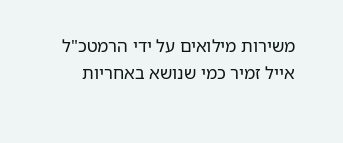משירות מילואים על ידי הרמטכ"ל אייל זמיר כמי שנושא באחריות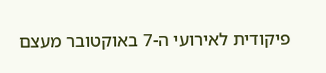פיקודית לאירועי ה-7 באוקטובר מעצם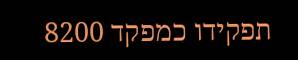תפקידו כמפקד 8200